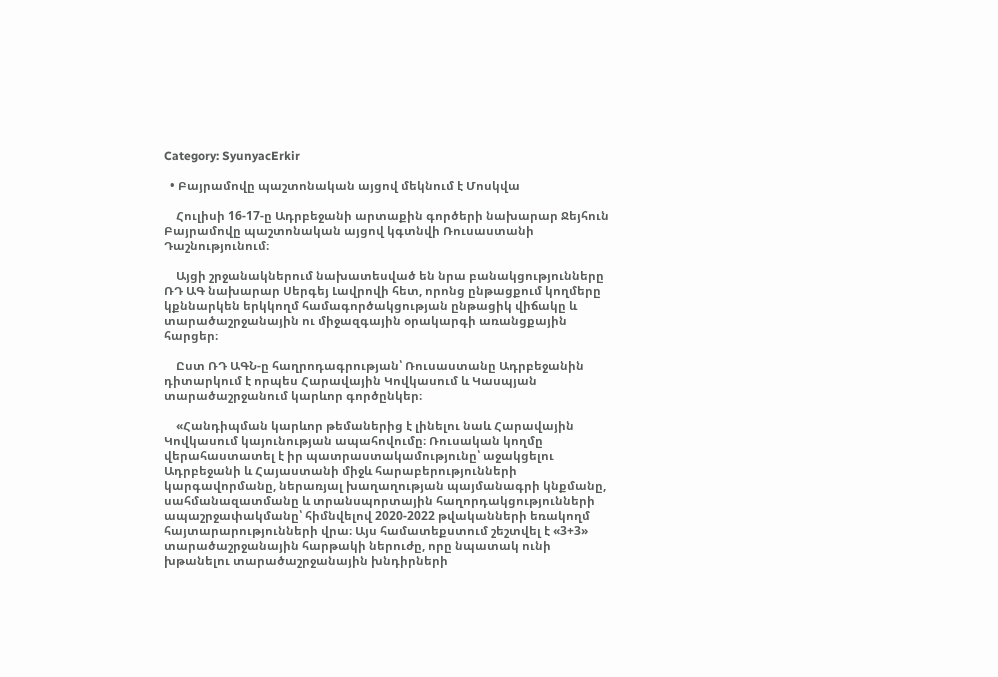Category: SyunyacErkir

  • Բայրամովը պաշտոնական այցով մեկնում է Մոսկվա

    Հուլիսի 16-17-ը Ադրբեջանի արտաքին գործերի նախարար Ջեյհուն Բայրամովը պաշտոնական այցով կգտնվի Ռուսաստանի Դաշնությունում։

    Այցի շրջանակներում նախատեսված են նրա բանակցությունները ՌԴ ԱԳ նախարար Սերգեյ Լավրովի հետ, որոնց ընթացքում կողմերը կքննարկեն երկկողմ համագործակցության ընթացիկ վիճակը և տարածաշրջանային ու միջազգային օրակարգի առանցքային հարցեր։

    Ըստ ՌԴ ԱԳՆ-ը հաղրոդագրության՝ Ռուսաստանը Ադրբեջանին դիտարկում է որպես Հարավային Կովկասում և Կասպյան տարածաշրջանում կարևոր գործընկեր։

    «Հանդիպման կարևոր թեմաներից է լինելու նաև Հարավային Կովկասում կայունության ապահովումը։ Ռուսական կողմը վերահաստատել է իր պատրաստակամությունը՝ աջակցելու Ադրբեջանի և Հայաստանի միջև հարաբերությունների կարգավորմանը, ներառյալ խաղաղության պայմանագրի կնքմանը, սահմանազատմանը և տրանսպորտային հաղորդակցությունների ապաշրջափակմանը՝ հիմնվելով 2020-2022 թվականների եռակողմ հայտարարությունների վրա։ Այս համատեքստում շեշտվել է «3+3» տարածաշրջանային հարթակի ներուժը, որը նպատակ ունի խթանելու տարածաշրջանային խնդիրների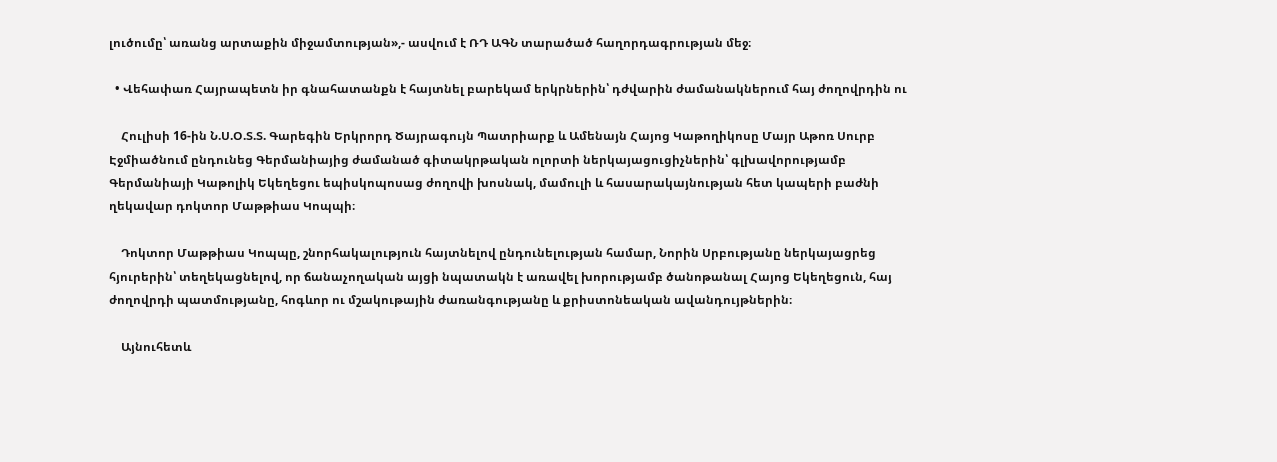լուծումը՝ առանց արտաքին միջամտության»,- ասվում է ՌԴ ԱԳՆ տարածած հաղորդագրության մեջ։

  • Վեհափառ Հայրապետն իր գնահատանքն է հայտնել բարեկամ երկրներին՝ դժվարին ժամանակներում հայ ժողովրդին ու

    Հուլիսի 16-ին Ն.Ս.Օ.Տ.Տ. Գարեգին Երկրորդ Ծայրագույն Պատրիարք և Ամենայն Հայոց Կաթողիկոսը Մայր Աթոռ Սուրբ Էջմիածնում ընդունեց Գերմանիայից ժամանած գիտակրթական ոլորտի ներկայացուցիչներին՝ գլխավորությամբ Գերմանիայի Կաթոլիկ Եկեղեցու եպիսկոպոսաց ժողովի խոսնակ, մամուլի և հասարակայնության հետ կապերի բաժնի ղեկավար դոկտոր Մաթթիաս Կոպպի։

    Դոկտոր Մաթթիաս Կոպպը, շնորհակալություն հայտնելով ընդունելության համար, Նորին Սրբությանը ներկայացրեց հյուրերին՝ տեղեկացնելով, որ ճանաչողական այցի նպատակն է առավել խորությամբ ծանոթանալ Հայոց Եկեղեցուն, հայ ժողովրդի պատմությանը, հոգևոր ու մշակութային ժառանգությանը և քրիստոնեական ավանդույթներին։

    Այնուհետև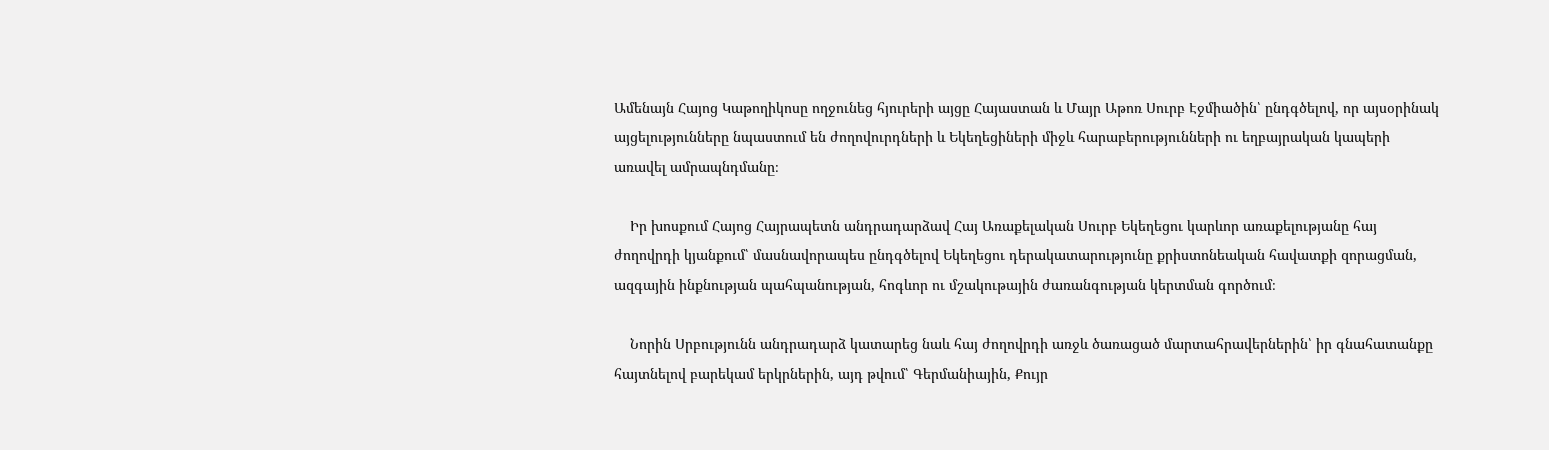Ամենայն Հայոց Կաթողիկոսը ողջունեց հյուրերի այցը Հայաստան և Մայր Աթոռ Սուրբ Էջմիածին՝ ընդգծելով, որ այսօրինակ այցելությունները նպաստում են ժողովուրդների և Եկեղեցիների միջև հարաբերությունների ու եղբայրական կապերի առավել ամրապնդմանը։

    Իր խոսքում Հայոց Հայրապետն անդրադարձավ Հայ Առաքելական Սուրբ Եկեղեցու կարևոր առաքելությանը հայ ժողովրդի կյանքում՝ մասնավորապես ընդգծելով Եկեղեցու դերակատարությունը քրիստոնեական հավատքի զորացման, ազգային ինքնության պահպանության, հոգևոր ու մշակութային ժառանգության կերտման գործում։

    Նորին Սրբությունն անդրադարձ կատարեց նաև հայ ժողովրդի առջև ծառացած մարտահրավերներին՝ իր գնահատանքը հայտնելով բարեկամ երկրներին, այդ թվում՝ Գերմանիային, Քույր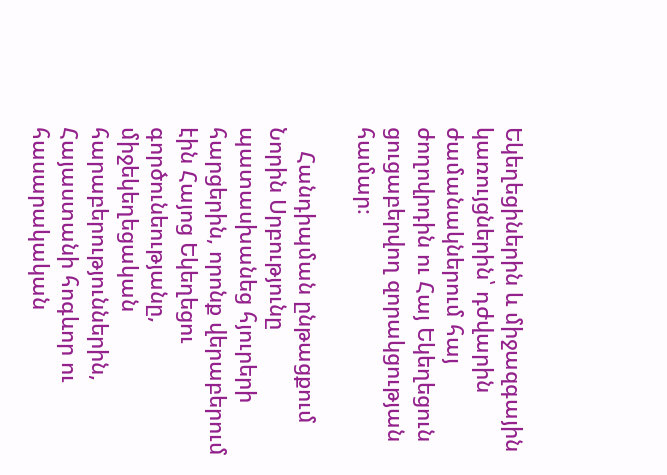Եկեղեցիներին և միջազգային կառույցներին՝ դժվարին ժամանակներում հայ ժողովրդին ու Հայ Եկեղեցուն ցուցաբերվող զորակցության համար։

    Հանդիպման ընթացքում Նորին Սրբությունը պատասխանեց հյուրերի հարցերին, որոնք վերաբերում էին Հայոց Եկեղեցու գործունեությանը, միջեկեղեցական հարաբերություններին, Հայաստանի հոգևոր ու հասարակական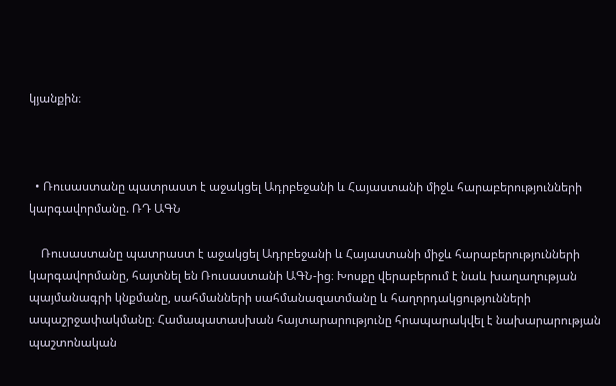կյանքին։



  • Ռուսաստանը պատրաստ է աջակցել Ադրբեջանի և Հայաստանի միջև հարաբերությունների կարգավորմանը. ՌԴ ԱԳՆ

    Ռուսաստանը պատրաստ է աջակցել Ադրբեջանի և Հայաստանի միջև հարաբերությունների կարգավորմանը, հայտնել են Ռուսաստանի ԱԳՆ-ից։ Խոսքը վերաբերում է նաև խաղաղության պայմանագրի կնքմանը, սահմանների սահմանազատմանը և հաղորդակցությունների ապաշրջափակմանը։ Համապատասխան հայտարարությունը հրապարակվել է նախարարության պաշտոնական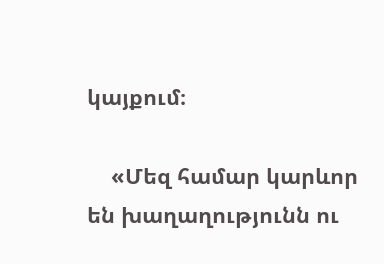կայքում։

    «Մեզ համար կարևոր են խաղաղությունն ու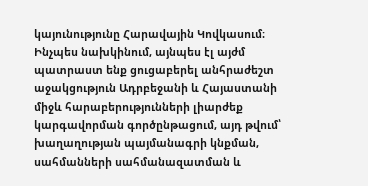կայունությունը Հարավային Կովկասում։ Ինչպես նախկինում, այնպես էլ այժմ պատրաստ ենք ցուցաբերել անհրաժեշտ աջակցություն Ադրբեջանի և Հայաստանի միջև հարաբերությունների լիարժեք կարգավորման գործընթացում, այդ թվում՝ խաղաղության պայմանագրի կնքման, սահմանների սահմանազատման և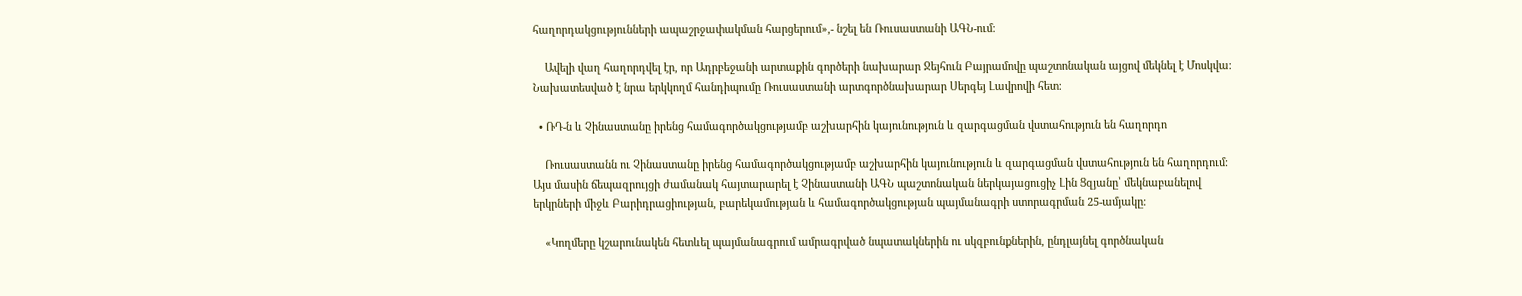հաղորդակցությունների ապաշրջափակման հարցերում»,- նշել են Ռուսաստանի ԱԳՆ-ում։

    Ավելի վաղ հաղորդվել էր, որ Ադրբեջանի արտաքին գործերի նախարար Ջեյհուն Բայրամովը պաշտոնական այցով մեկնել է Մոսկվա։ Նախատեսված է նրա երկկողմ հանդիպումը Ռուսաստանի արտգործնախարար Սերգեյ Լավրովի հետ։

  • ՌԴ-ն և Չինաստանը իրենց համագործակցությամբ աշխարհին կայունություն և զարգացման վստահություն են հաղորդո

    Ռուսաստանն ու Չինաստանը իրենց համագործակցությամբ աշխարհին կայունություն և զարգացման վստահություն են հաղորդում։ Այս մասին ճեպազրույցի ժամանակ հայտարարել է Չինաստանի ԱԳՆ պաշտոնական ներկայացուցիչ Լին Ցզյանը՝ մեկնաբանելով երկրների միջև Բարիդրացիության, բարեկամության և համագործակցության պայմանագրի ստորագրման 25-ամյակը։

    «Կողմերը կշարունակեն հետևել պայմանագրում ամրագրված նպատակներին ու սկզբունքներին, ընդլայնել գործնական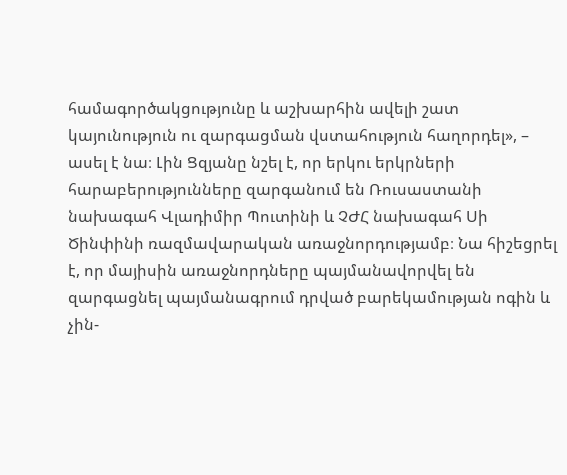համագործակցությունը և աշխարհին ավելի շատ կայունություն ու զարգացման վստահություն հաղորդել», – ասել է նա։ Լին Ցզյանը նշել է, որ երկու երկրների հարաբերությունները զարգանում են Ռուսաստանի նախագահ Վլադիմիր Պուտինի և ՉԺՀ նախագահ Սի Ծինփինի ռազմավարական առաջնորդությամբ։ Նա հիշեցրել է, որ մայիսին առաջնորդները պայմանավորվել են զարգացնել պայմանագրում դրված բարեկամության ոգին և չին-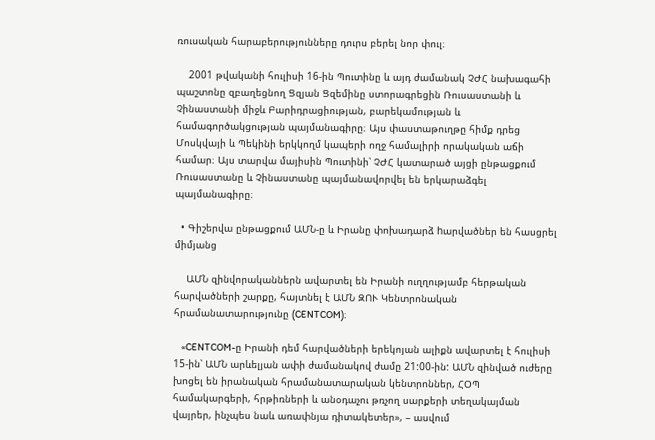ռուսական հարաբերությունները դուրս բերել նոր փուլ։

    2001 թվականի հուլիսի 16-ին Պուտինը և այդ ժամանակ ՉԺՀ նախագահի պաշտոնը զբաղեցնող Ցզյան Ցզեմինը ստորագրեցին Ռուսաստանի և Չինաստանի միջև Բարիդրացիության, բարեկամության և համագործակցության պայմանագիրը։ Այս փաստաթուղթը հիմք դրեց Մոսկվայի և Պեկինի երկկողմ կապերի ողջ համալիրի որակական աճի համար։ Այս տարվա մայիսին Պուտինի՝ ՉԺՀ կատարած այցի ընթացքում Ռուսաստանը և Չինաստանը պայմանավորվել են երկարաձգել պայմանագիրը։

  • Գիշերվա ընթացքում ԱՄՆ-ը և Իրանը փոխադարձ hարվածներ են հասցրել միմյանց

    ԱՄՆ զինվորականներն ավարտել են Իրանի ուղղությամբ հերթական հարվածների շարքը, հայտնել է ԱՄՆ ԶՈՒ Կենտրոնական հրամանատարությունը (CENTCOM)։

    «CENTCOM-ը Իրանի դեմ հարվածների երեկոյան ալիքն ավարտել է հուլիսի 15-ին՝ ԱՄՆ արևելյան ափի ժամանակով ժամը 21:00-ին: ԱՄՆ զինված ուժերը խոցել են իրանական հրամանատարական կենտրոններ, ՀՕՊ համակարգերի, հրթիռների և անօդաչու թռչող սարքերի տեղակայման վայրեր, ինչպես նաև առափնյա դիտակետեր», – ասվում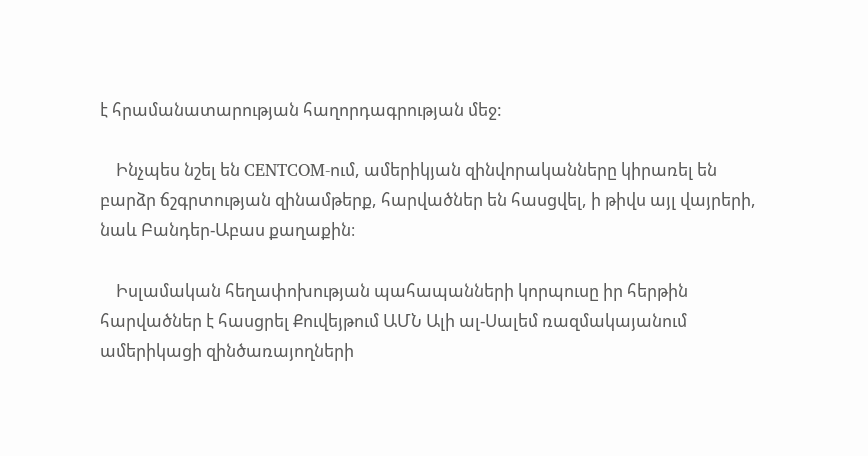է հրամանատարության հաղորդագրության մեջ:

    Ինչպես նշել են CENTCOM-ում, ամերիկյան զինվորականները կիրառել են բարձր ճշգրտության զինամթերք, հարվածներ են հասցվել, ի թիվս այլ վայրերի, նաև Բանդեր-Աբաս քաղաքին։

    Իսլամական հեղափոխության պահապանների կորպուսը իր հերթին հարվածներ է հասցրել Քուվեյթում ԱՄՆ Ալի ալ-Սալեմ ռազմակայանում ամերիկացի զինծառայողների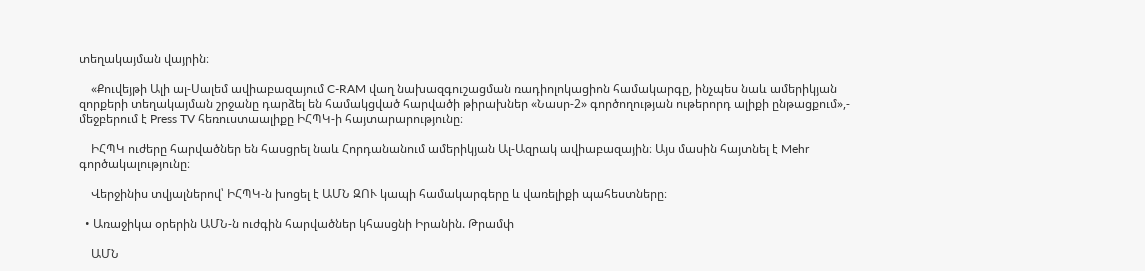տեղակայման վայրին։

    «Քուվեյթի Ալի ալ-Սալեմ ավիաբազայում C-RAM վաղ նախազգուշացման ռադիոլոկացիոն համակարգը, ինչպես նաև ամերիկյան զորքերի տեղակայման շրջանը դարձել են համակցված հարվածի թիրախներ «Նասր-2» գործողության ութերորդ ալիքի ընթացքում»,- մեջբերում է Press TV հեռուստաալիքը ԻՀՊԿ-ի հայտարարությունը։

    ԻՀՊԿ ուժերը հարվածներ են հասցրել նաև Հորդանանում ամերիկյան Ալ-Ազրակ ավիաբազային։ Այս մասին հայտնել է Mehr գործակալությունը։

    Վերջինիս տվյալներով՝ ԻՀՊԿ-ն խոցել է ԱՄՆ ԶՈՒ կապի համակարգերը և վառելիքի պահեստները։

  • Առաջիկա օրերին ԱՄՆ-ն ուժգին հարվածներ կհասցնի Իրանին. Թրամփ

    ԱՄՆ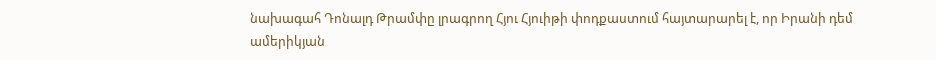նախագահ Դոնալդ Թրամփը լրագրող Հյու Հյուիթի փոդքաստում հայտարարել է, որ Իրանի դեմ ամերիկյան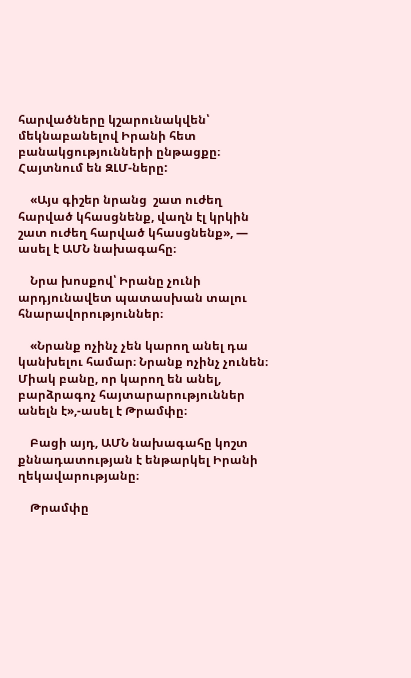հարվածները կշարունակվեն՝ մեկնաբանելով Իրանի հետ բանակցությունների ընթացքը։ Հայտնում են ԶԼՄ-ները:

    «Այս գիշեր նրանց  շատ ուժեղ հարված կհասցնենք, վաղն էլ կրկին շատ ուժեղ հարված կհասցնենք», — ասել է ԱՄՆ նախագահը։

    Նրա խոսքով՝ Իրանը չունի արդյունավետ պատասխան տալու հնարավորություններ։

    «Նրանք ոչինչ չեն կարող անել դա կանխելու համար։ Նրանք ոչինչ չունեն։ Միակ բանը, որ կարող են անել, բարձրագոչ հայտարարություններ անելն է»,-ասել է Թրամփը։

    Բացի այդ, ԱՄՆ նախագահը կոշտ քննադատության է ենթարկել Իրանի ղեկավարությանը։

    Թրամփը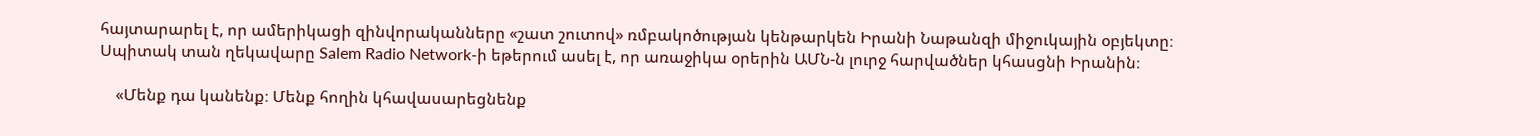հայտարարել է, որ ամերիկացի զինվորականները «շատ շուտով» ռմբակոծության կենթարկեն Իրանի Նաթանզի միջուկային օբյեկտը։ Սպիտակ տան ղեկավարը Salem Radio Network-ի եթերում ասել է, որ առաջիկա օրերին ԱՄՆ-ն լուրջ հարվածներ կհասցնի Իրանին։

    «Մենք դա կանենք։ Մենք հողին կհավասարեցնենք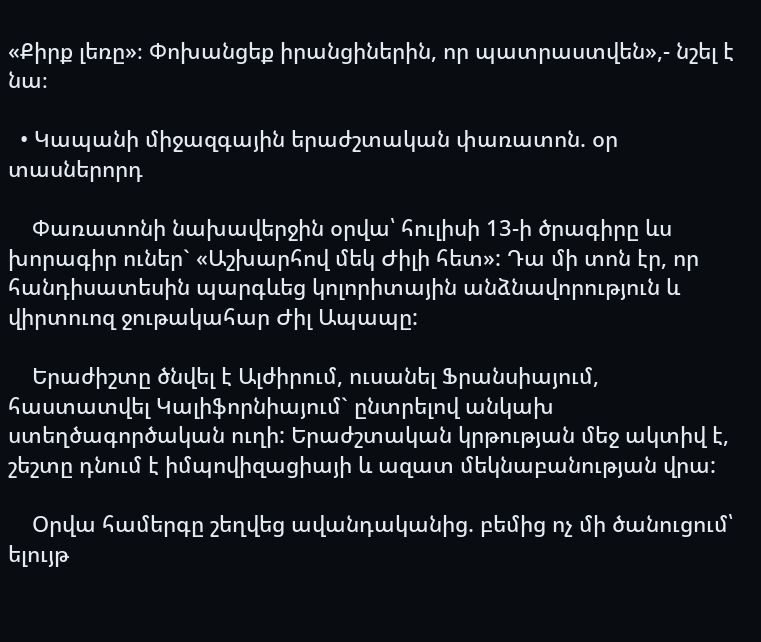«Քիրք լեռը»։ Փոխանցեք իրանցիներին, որ պատրաստվեն»,- նշել է նա։

  • Կապանի միջազգային երաժշտական փառատոն. օր տասներորդ

    Փառատոնի նախավերջին օրվա՝ հուլիսի 13-ի ծրագիրը ևս խորագիր ուներ` «Աշխարհով մեկ Ժիլի հետ»: Դա մի տոն էր, որ հանդիսատեսին պարգևեց կոլորիտային անձնավորություն և վիրտուոզ ջութակահար Ժիլ Ապապը:

    Երաժիշտը ծնվել է Ալժիրում, ուսանել Ֆրանսիայում, հաստատվել Կալիֆորնիայում` ընտրելով անկախ  ստեղծագործական ուղի: Երաժշտական կրթության մեջ ակտիվ է, շեշտը դնում է իմպովիզացիայի և ազատ մեկնաբանության վրա:

    Օրվա համերգը շեղվեց ավանդականից. բեմից ոչ մի ծանուցում՝ ելույթ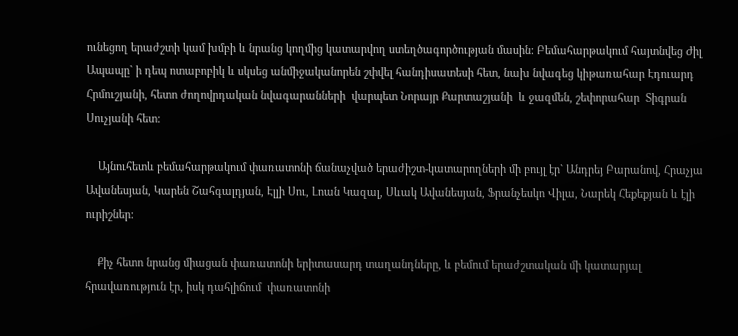ունեցող երաժշտի կամ խմբի և նրանց կողմից կատարվող ստեղծագործության մասին: Բեմահարթակում հայտնվեց Ժիլ Ապապը` ի դեպ ոտաբոբիկ և սկսեց անմիջականորեն շփվել հանդիսատեսի հետ, նախ նվագեց կիթառահար Էդուարդ Հրմուշյանի, հետո ժողովրդական նվագարանների  վարպետ Նորայր Քարտաշյանի  և ջազմեն, շեփորահար  Տիգրան Սուչյանի հետ:

    Այնուհետև բեմահարթակում փառատոնի ճանաչված երաժիշտ-կատարողների մի բույլ էր` Անդրեյ Բարանով, Հրաչյա Ավանեսյան, Կարեն Շահգալդյան, Էլլի Սու, Լոան Կազալ, Սևակ Ավանեսյան, Ֆրանչեսկո Վիլա, Նարեկ Հեքեքյան և էլի ուրիշներ:

    Քիչ հետո նրանց միացան փառատոնի երիտասարդ տաղանդները, և բեմում երաժշտական մի կատարյալ հրավառություն էր, իսկ դահլիճում  փառատոնի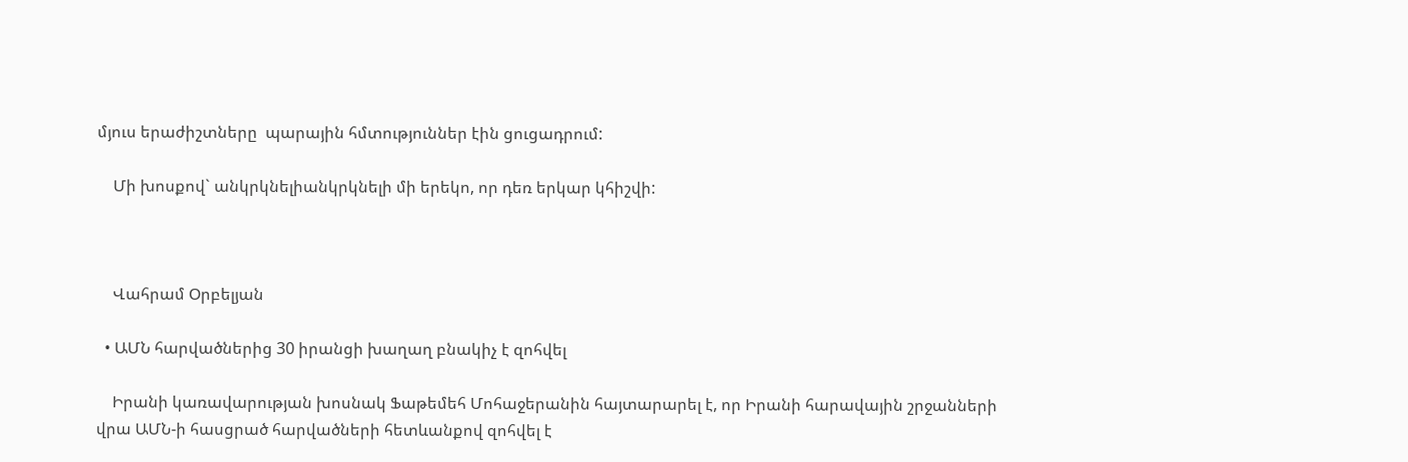մյուս երաժիշտները  պարային հմտություններ էին ցուցադրում:

    Մի խոսքով` անկրկնելիանկրկնելի մի երեկո, որ դեռ երկար կհիշվի:



    Վահրամ Օրբելյան

  • ԱՄՆ հարվածներից 30 իրանցի խաղաղ բնակիչ է զոհվել

    Իրանի կառավարության խոսնակ Ֆաթեմեհ Մոհաջերանին հայտարարել է, որ Իրանի հարավային շրջանների վրա ԱՄՆ-ի հասցրած հարվածների հետևանքով զոհվել է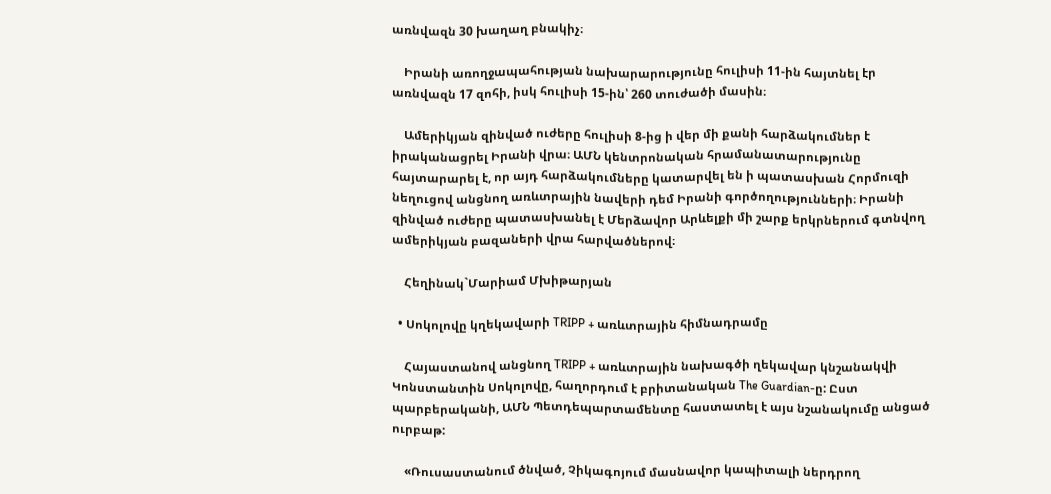առնվազն 30 խաղաղ բնակիչ։

    Իրանի առողջապահության նախարարությունը հուլիսի 11-ին հայտնել էր առնվազն 17 զոհի, իսկ հուլիսի 15-ին՝ 260 տուժածի մասին։

    Ամերիկյան զինված ուժերը հուլիսի 8-ից ի վեր մի քանի հարձակումներ է իրականացրել Իրանի վրա։ ԱՄՆ կենտրոնական հրամանատարությունը հայտարարել է, որ այդ հարձակումները կատարվել են ի պատասխան Հորմուզի նեղուցով անցնող առևտրային նավերի դեմ Իրանի գործողությունների։ Իրանի զինված ուժերը պատասխանել է Մերձավոր Արևելքի մի շարք երկրներում գտնվող ամերիկյան բազաների վրա հարվածներով։

    Հեղինակ`Մարիամ Մխիթարյան

  • Սոկոլովը կղեկավարի TRIPP + առևտրային հիմնադրամը

    Հայաստանով անցնող TRIPP + առևտրային նախագծի ղեկավար կնշանակվի Կոնստանտին Սոկոլովը, հաղորդում է բրիտանական The Guardian-ը: Ըստ պարբերականի, ԱՄՆ Պետդեպարտամենտը հաստատել է այս նշանակումը անցած ուրբաթ:

    «Ռուսաստանում ծնված, Չիկագոյում մասնավոր կապիտալի ներդրող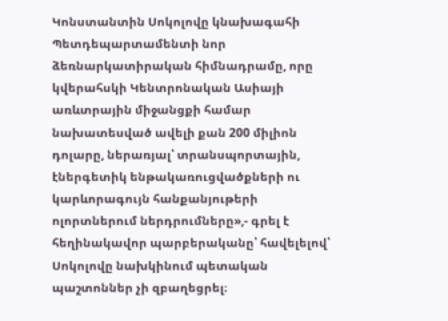Կոնստանտին Սոկոլովը կնախագահի Պետդեպարտամենտի նոր ձեռնարկատիրական հիմնադրամը, որը կվերահսկի Կենտրոնական Ասիայի առևտրային միջանցքի համար նախատեսված ավելի քան 200 միլիոն դոլարը, ներառյալ՝ տրանսպորտային, էներգետիկ ենթակառուցվածքների ու կարևորագույն հանքանյութերի ոլորտներում ներդրումները»,- գրել է հեղինակավոր պարբերականը՝ հավելելով՝ Սոկոլովը նախկինում պետական պաշտոններ չի զբաղեցրել։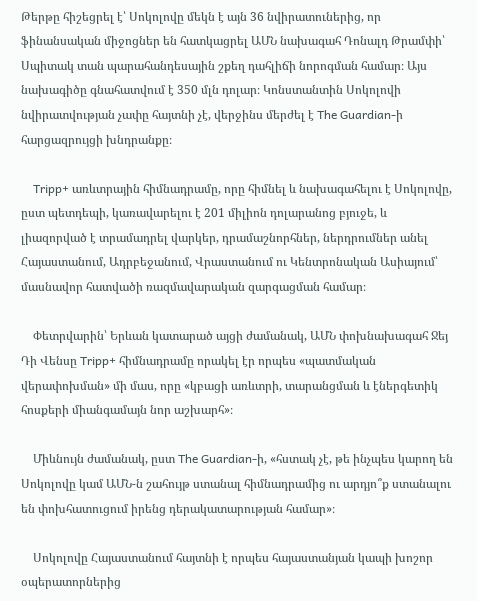Թերթը հիշեցրել է՝ Սոկոլովը մեկն է այն 36 նվիրատուներից, որ ֆինանսական միջոցներ են հատկացրել ԱՄՆ նախագահ Դոնալդ Թրամփի՝ Սպիտակ տան պարահանդեսային շքեղ դահլիճի նորոգման համար։ Այս նախագիծը գնահատվում է 350 մլն դոլար։ Կոնստանտին Սոկոլովի նվիրատվության չափը հայտնի չէ, վերջինս մերժել է The Guardian-ի հարցազրույցի խնդրանքը։

    Tripp+ առևտրային հիմնադրամը, որը հիմնել և նախագահելու է Սոկոլովը, ըստ պետդեպի, կառավարելու է 201 միլիոն դոլարանոց բյուջե, և լիազորված է տրամադրել վարկեր, դրամաշնորհներ, ներդրումներ անել Հայաստանում, Ադրբեջանում, Վրաստանում ու Կենտրոնական Ասիայում՝ մասնավոր հատվածի ռազմավարական զարգացման համար։

    Փետրվարին՝ Երևան կատարած այցի ժամանակ, ԱՄՆ փոխնախագահ Ջեյ Դի Վենսը Tripp+ հիմնադրամը որակել էր որպես «պատմական վերափոխման» մի մաս, որը «կբացի առևտրի, տարանցման և էներգետիկ հոսքերի միանգամայն նոր աշխարհ»։

    Միևնույն ժամանակ, ըստ The Guardian-ի, «հստակ չէ, թե ինչպես կարող են Սոկոլովը կամ ԱՄՆ-ն շահույթ ստանալ հիմնադրամից ու արդյո՞ք ստանալու են փոխհատուցում իրենց դերակատարության համար»։

    Սոկոլովը Հայաստանում հայտնի է որպես հայաստանյան կապի խոշոր օպերատորներից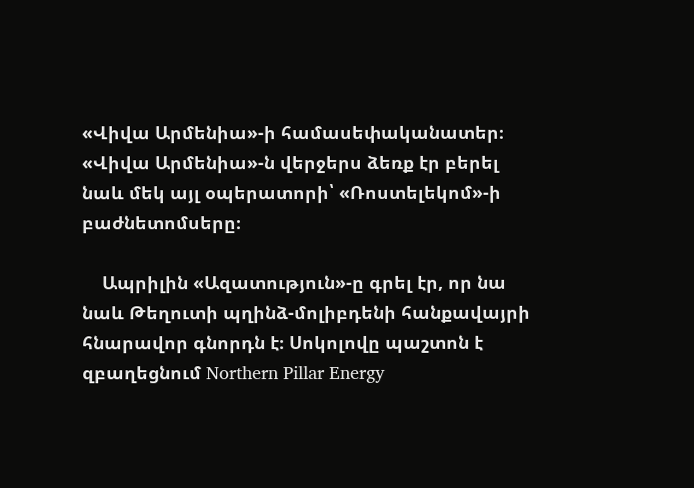«Վիվա Արմենիա»-ի համասեփականատեր։ «Վիվա Արմենիա»-ն վերջերս ձեռք էր բերել նաև մեկ այլ օպերատորի՝ «Ռոստելեկոմ»-ի բաժնետոմսերը։

    Ապրիլին «Ազատություն»-ը գրել էր, որ նա նաև Թեղուտի պղինձ-մոլիբդենի հանքավայրի հնարավոր գնորդն է։ Սոկոլովը պաշտոն է զբաղեցնում Northern Pillar Energy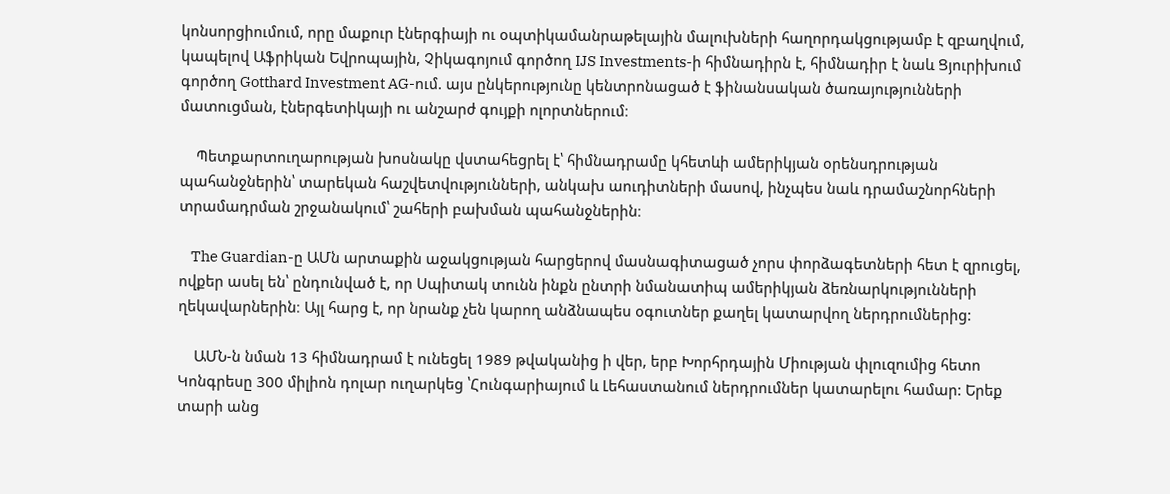կոնսորցիումում, որը մաքուր էներգիայի ու օպտիկամանրաթելային մալուխների հաղորդակցությամբ է զբաղվում, կապելով Աֆրիկան Եվրոպային, Չիկագոյում գործող IJS Investments-ի հիմնադիրն է, հիմնադիր է նաև Ցյուրիխում գործող Gotthard Investment AG-ում. այս ընկերությունը կենտրոնացած է ֆինանսական ծառայությունների մատուցման, էներգետիկայի ու անշարժ գույքի ոլորտներում։

    Պետքարտուղարության խոսնակը վստահեցրել է՝ հիմնադրամը կհետևի ամերիկյան օրենսդրության պահանջներին՝ տարեկան հաշվետվությունների, անկախ աուդիտների մասով, ինչպես նաև դրամաշնորհների տրամադրման շրջանակում՝ շահերի բախման պահանջներին։

    The Guardian-ը ԱՄն արտաքին աջակցության հարցերով մասնագիտացած չորս փորձագետների հետ է զրուցել, ովքեր ասել են՝ ընդունված է, որ Սպիտակ տունն ինքն ընտրի նմանատիպ ամերիկյան ձեռնարկությունների ղեկավարներին։ Այլ հարց է, որ նրանք չեն կարող անձնապես օգուտներ քաղել կատարվող ներդրումներից:

    ԱՄՆ-ն նման 13 հիմնադրամ է ունեցել 1989 թվականից ի վեր, երբ Խորհրդային Միության փլուզումից հետո Կոնգրեսը 300 միլիոն դոլար ուղարկեց ՝Հունգարիայում և Լեհաստանում ներդրումներ կատարելու համար: Երեք տարի անց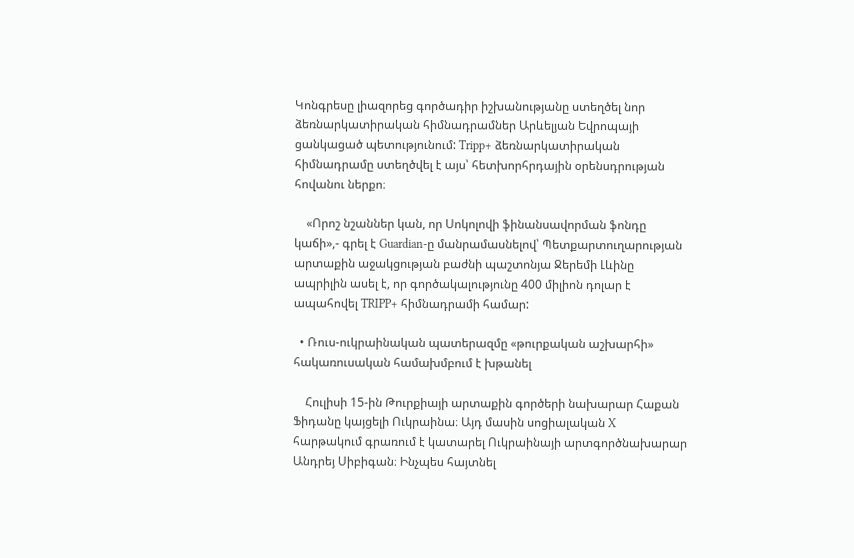Կոնգրեսը լիազորեց գործադիր իշխանությանը ստեղծել նոր ձեռնարկատիրական հիմնադրամներ Արևելյան Եվրոպայի ցանկացած պետությունում: Tripp+ ձեռնարկատիրական հիմնադրամը ստեղծվել է այս՝ հետխորհրդային օրենսդրության հովանու ներքո։

    «Որոշ նշաններ կան, որ Սոկոլովի ֆինանսավորման ֆոնդը կաճի»,- գրել է Guardian-ը մանրամասնելով՝ Պետքարտուղարության արտաքին աջակցության բաժնի պաշտոնյա Ջերեմի Լևինը ապրիլին ասել է, որ գործակալությունը 400 միլիոն դոլար է ապահովել TRIPP+ հիմնադրամի համար:

  • Ռուս-ուկրաինական պատերազմը «թուրքական աշխարհի» հակառուսական համախմբում է խթանել

    Հուլիսի 15-ին Թուրքիայի արտաքին գործերի նախարար Հաքան Ֆիդանը կայցելի Ուկրաինա։ Այդ մասին սոցիալական X հարթակում գրառում է կատարել Ուկրաինայի արտգործնախարար Անդրեյ Սիբիգան։ Ինչպես հայտնել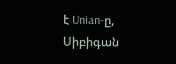է Unian-ը, Սիբիգան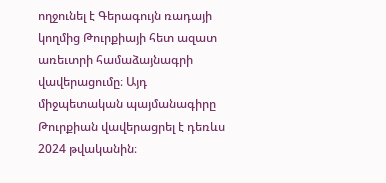ողջունել է Գերագույն ռադայի կողմից Թուրքիայի հետ ազատ առեւտրի համաձայնագրի վավերացումը։ Այդ միջպետական պայմանագիրը Թուրքիան վավերացրել է դեռևս 2024 թվականին։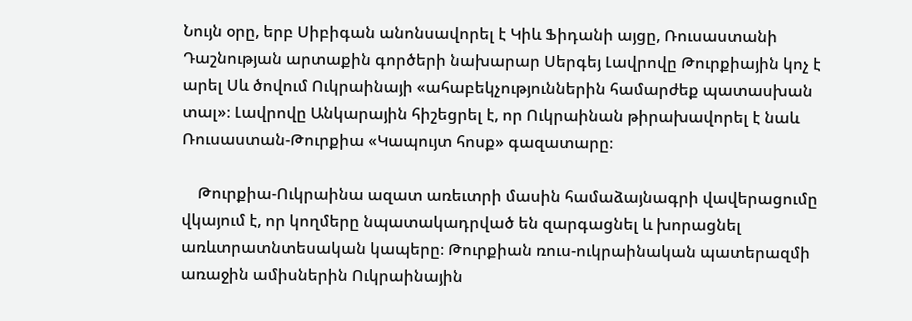Նույն օրը, երբ Սիբիգան անոնսավորել է Կիև Ֆիդանի այցը, Ռուսաստանի Դաշնության արտաքին գործերի նախարար Սերգեյ Լավրովը Թուրքիային կոչ է արել Սև ծովում Ուկրաինայի «ահաբեկչություններին համարժեք պատասխան տալ»։ Լավրովը Անկարային հիշեցրել է, որ Ուկրաինան թիրախավորել է նաև Ռուսաստան-Թուրքիա «Կապույտ հոսք» գազատարը։

    Թուրքիա-Ուկրաինա ազատ առեւտրի մասին համաձայնագրի վավերացումը վկայում է, որ կողմերը նպատակադրված են զարգացնել և խորացնել առևտրատնտեսական կապերը։ Թուրքիան ռուս-ուկրաինական պատերազմի առաջին ամիսներին Ուկրաինային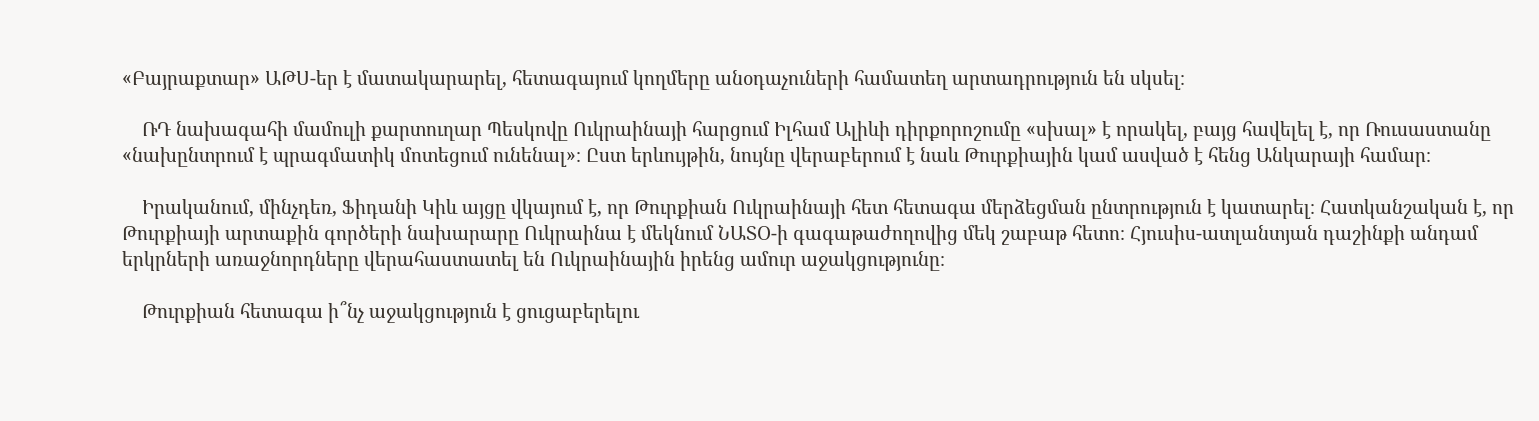«Բայրաքտար» ԱԹՍ-եր է մատակարարել, հետագայում կողմերը անօդաչուների համատեղ արտադրություն են սկսել։

    ՌԴ նախագահի մամուլի քարտուղար Պեսկովը Ուկրաինայի հարցում Իլհամ Ալիևի դիրքորոշումը «սխալ» է որակել, բայց հավելել է, որ Ռուսաստանը «նախընտրում է պրագմատիկ մոտեցում ունենալ»։ Ըստ երևույթին, նույնը վերաբերում է նաև Թուրքիային կամ ասված է հենց Անկարայի համար։

    Իրականում, մինչդեռ, Ֆիդանի Կիև այցը վկայում է, որ Թուրքիան Ուկրաինայի հետ հետագա մերձեցման ընտրություն է կատարել։ Հատկանշական է, որ Թուրքիայի արտաքին գործերի նախարարը Ուկրաինա է մեկնում ՆԱՏՕ-ի գագաթաժողովից մեկ շաբաթ հետո։ Հյուսիս-ատլանտյան դաշինքի անդամ երկրների առաջնորդները վերահաստատել են Ուկրաինային իրենց ամուր աջակցությունը։

    Թուրքիան հետագա ի՞նչ աջակցություն է ցուցաբերելու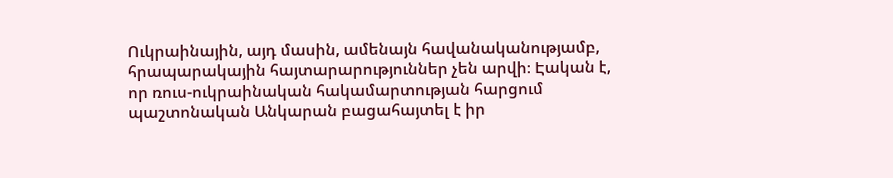Ուկրաինային, այդ մասին, ամենայն հավանականությամբ, հրապարակային հայտարարություններ չեն արվի։ Էական է, որ ռուս-ուկրաինական հակամարտության հարցում պաշտոնական Անկարան բացահայտել է իր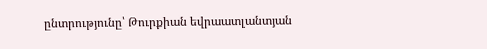ընտրությունը՝ Թուրքիան եվրաատլանտյան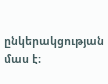ընկերակցության մաս է։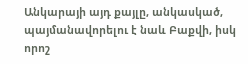Անկարայի այդ քայլը, անկասկած, պայմանավորելու է նաև Բաքվի, իսկ որոշ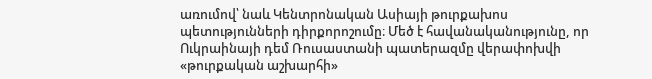առումով՝ նաև Կենտրոնական Ասիայի թուրքախոս պետությունների դիրքորոշումը։ Մեծ է հավանականությունը, որ Ուկրաինայի դեմ Ռուսաստանի պատերազմը վերափոխվի «թուրքական աշխարհի»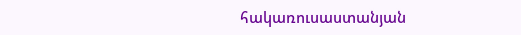հակառուսաստանյան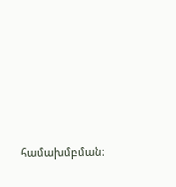համախմբման։